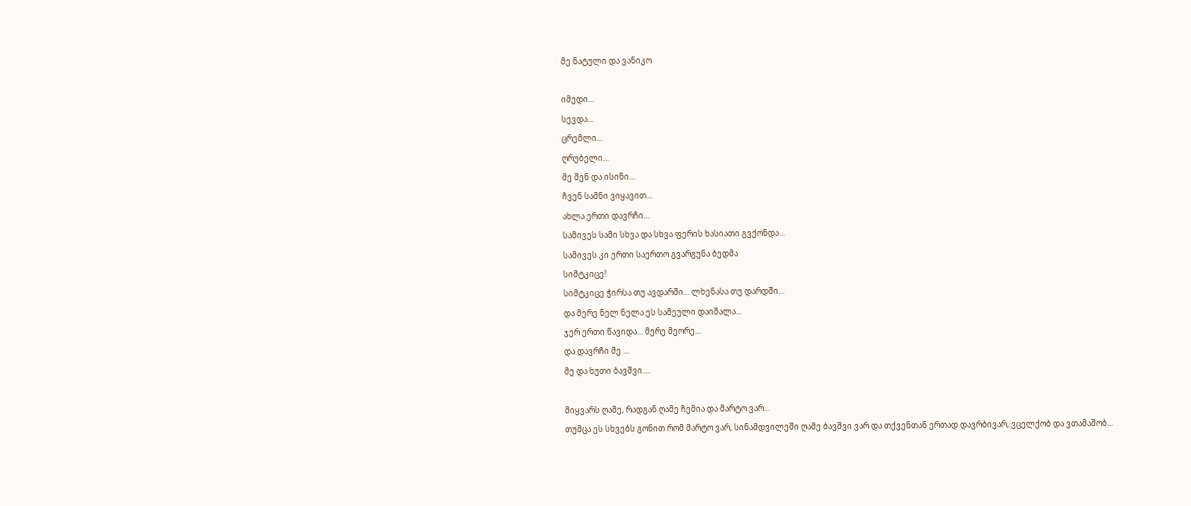მე ნატული და ვანიკო

იმედი...
სევდა...
ცრემლი...
ღრუბელი...
მე შენ და ისინი...
ჩვენ სამნი ვიყავით...
ახლა ერთი დავრჩი...
სამივეს სამი სხვა და სხვა ფერის ხასიათი გვქონდა...
სამივეს კი ერთი საერთო გვარგუნა ბედმა
სიმტკიცე!
სიმტკიცე ჭირსა თუ ავდარში... ლხენასა თუ დარდში...
და მერე ნელ ნელა ეს სამეული დაიშალა...
ჯერ ერთი წავიდა... მერე მეორე...
და დავრჩი მე ...
მე და ხუთი ბავშვი....

მიყვარს ღამე, რადგან ღამე ჩემია და მარტო ვარ...
თუმცა ეს სხვებს გონით რომ მარტო ვარ, სინამდვილეში ღამე ბავშვი ვარ და თქვენთან ერთად დავრბივარ, ვცელქობ და ვთამაშობ...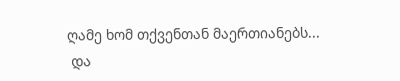ღამე ხომ თქვენთან მაერთიანებს...
 და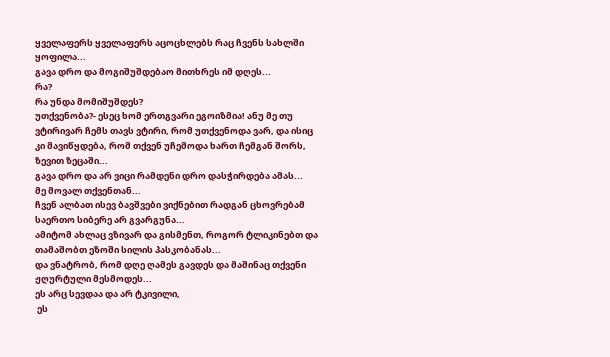ყველაფერს ყველაფერს აცოცხლებს რაც ჩვენს სახლში ყოფილა...
გავა დრო და მოგიშუშდებაო მითხრეს იმ დღეს...
რა?
რა უნდა მომიშუშდეს?
უთქვენობა?- ესეც ხომ ერთგვარი ეგოიზმია! ანუ მე თუ ვტირივარ ჩემს თავს ვტირი, რომ უთქვენოდა ვარ, და ისიც კი მავიწყდება, რომ თქვენ უჩემოდა ხართ ჩემგან შორს, ზევით ზეცაში...
გავა დრო და არ ვიცი რამდენი დრო დასჭირდება ამას...
მე მოვალ თქვენთან...
ჩვენ ალბათ ისევ ბავშვები ვიქნებით რადგან ცხოვრებამ საერთო სიბერე არ გვარგუნა...
ამიტომ ახლაც ვზივარ და გისმენთ, როგორ ტლიკინებთ და თამაშობთ ეზოში სილის პასკობანას...
და ვნატრობ, რომ დღე ღამეს გავდეს და მაშინაც თქვენი ჟღურტული მესმოდეს...
ეს არც სევდაა და არ ტკივილი,
 ეს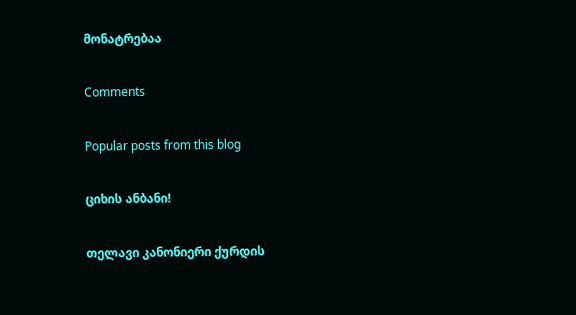მონატრებაა

Comments

Popular posts from this blog

ციხის ანბანი!

თელავი კანონიერი ქურდის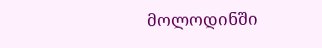მოლოდინში